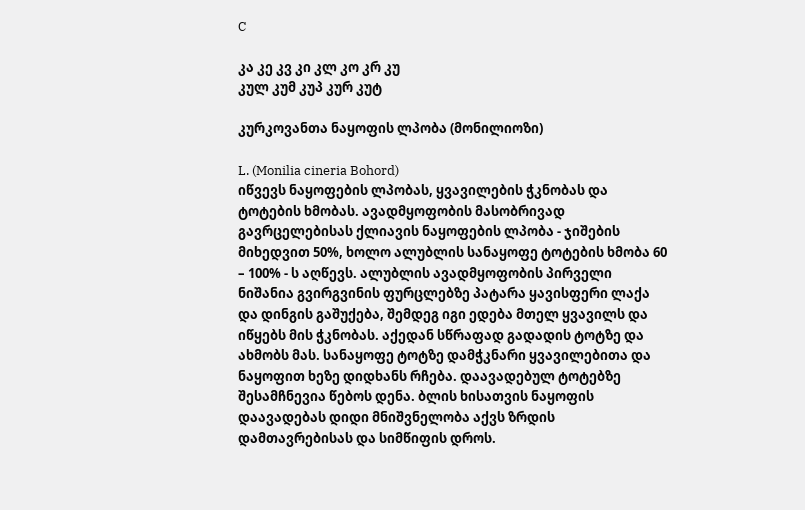C

კა კე კვ კი კლ კო კრ კუ
კულ კუმ კუპ კურ კუტ

კურკოვანთა ნაყოფის ლპობა (მონილიოზი)

L. (Monilia cineria Bohord)
იწვევს ნაყოფების ლპობას, ყვავილების ჭკნობას და ტოტების ხმობას. ავადმყოფობის მასობრივად გავრცელებისას ქლიავის ნაყოფების ლპობა - ჯიშების მიხედვით 50%, ხოლო ალუბლის სანაყოფე ტოტების ხმობა 60 – 100% - ს აღწევს. ალუბლის ავადმყოფობის პირველი ნიშანია გვირგვინის ფურცლებზე პატარა ყავისფერი ლაქა და დინგის გაშუქება, შემდეგ იგი ედება მთელ ყვავილს და იწყებს მის ჭკნობას. აქედან სწრაფად გადადის ტოტზე და ახმობს მას. სანაყოფე ტოტზე დამჭკნარი ყვავილებითა და ნაყოფით ხეზე დიდხანს რჩება. დაავადებულ ტოტებზე შესამჩნევია წებოს დენა. ბლის ხისათვის ნაყოფის დაავადებას დიდი მნიშვნელობა აქვს ზრდის დამთავრებისას და სიმწიფის დროს.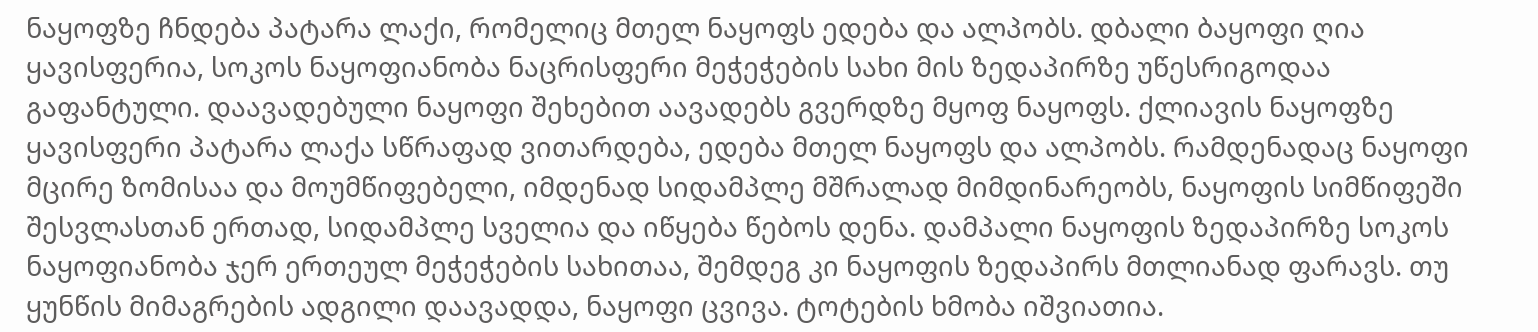ნაყოფზე ჩნდება პატარა ლაქი, რომელიც მთელ ნაყოფს ედება და ალპობს. დბალი ბაყოფი ღია ყავისფერია, სოკოს ნაყოფიანობა ნაცრისფერი მეჭეჭების სახი მის ზედაპირზე უწესრიგოდაა გაფანტული. დაავადებული ნაყოფი შეხებით აავადებს გვერდზე მყოფ ნაყოფს. ქლიავის ნაყოფზე ყავისფერი პატარა ლაქა სწრაფად ვითარდება, ედება მთელ ნაყოფს და ალპობს. რამდენადაც ნაყოფი მცირე ზომისაა და მოუმწიფებელი, იმდენად სიდამპლე მშრალად მიმდინარეობს, ნაყოფის სიმწიფეში შესვლასთან ერთად, სიდამპლე სველია და იწყება წებოს დენა. დამპალი ნაყოფის ზედაპირზე სოკოს ნაყოფიანობა ჯერ ერთეულ მეჭეჭების სახითაა, შემდეგ კი ნაყოფის ზედაპირს მთლიანად ფარავს. თუ ყუნწის მიმაგრების ადგილი დაავადდა, ნაყოფი ცვივა. ტოტების ხმობა იშვიათია.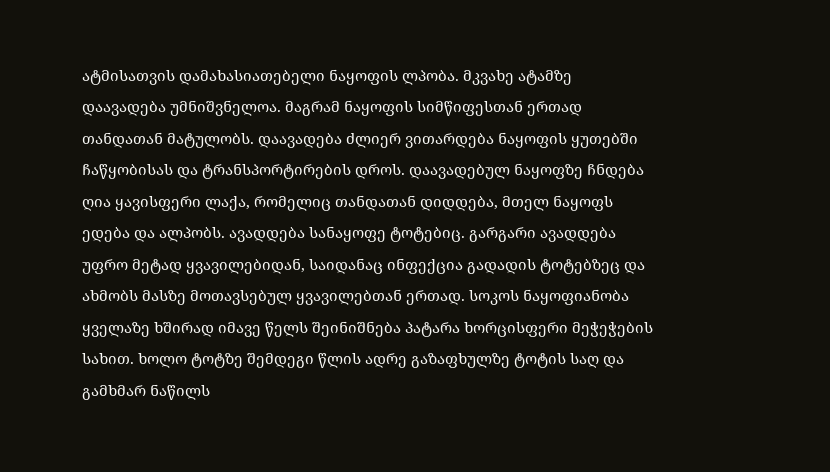ატმისათვის დამახასიათებელი ნაყოფის ლპობა. მკვახე ატამზე დაავადება უმნიშვნელოა. მაგრამ ნაყოფის სიმწიფესთან ერთად თანდათან მატულობს. დაავადება ძლიერ ვითარდება ნაყოფის ყუთებში ჩაწყობისას და ტრანსპორტირების დროს. დაავადებულ ნაყოფზე ჩნდება ღია ყავისფერი ლაქა, რომელიც თანდათან დიდდება, მთელ ნაყოფს ედება და ალპობს. ავადდება სანაყოფე ტოტებიც. გარგარი ავადდება უფრო მეტად ყვავილებიდან, საიდანაც ინფექცია გადადის ტოტებზეც და ახმობს მასზე მოთავსებულ ყვავილებთან ერთად. სოკოს ნაყოფიანობა ყველაზე ხშირად იმავე წელს შეინიშნება პატარა ხორცისფერი მეჭეჭების სახით. ხოლო ტოტზე შემდეგი წლის ადრე გაზაფხულზე ტოტის საღ და გამხმარ ნაწილს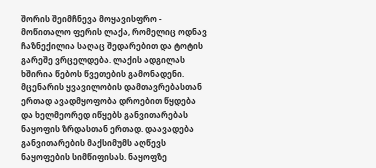შორის შეიმჩნევა მოყავისფრო - მოწითალო ფერის ლაქა, რომელიც ოდნავ ჩაზნექილია საღაც შედარებით და ტოტის გარეშე ვრცელდება. ლაქის ადგილას ხშირია წებოს წვეთების გამონადენი. მცენარის ყვავილობის დამთავრებასთან ერთად ავადმყოფობა დროებით წყდება და ხელმეორედ იწყებს განვითარებას ნაყოფის ზრდასთან ერთად. დაავადება განვითარების მაქსიმუმს აღწევს ნაყოფების სიმწიფისას. ნაყოფზე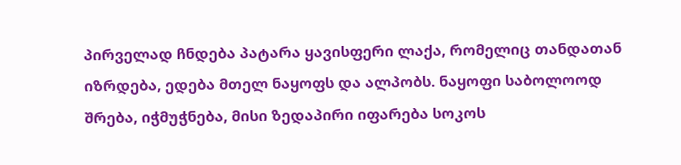პირველად ჩნდება პატარა ყავისფერი ლაქა, რომელიც თანდათან იზრდება, ედება მთელ ნაყოფს და ალპობს. ნაყოფი საბოლოოდ შრება, იჭმუჭნება, მისი ზედაპირი იფარება სოკოს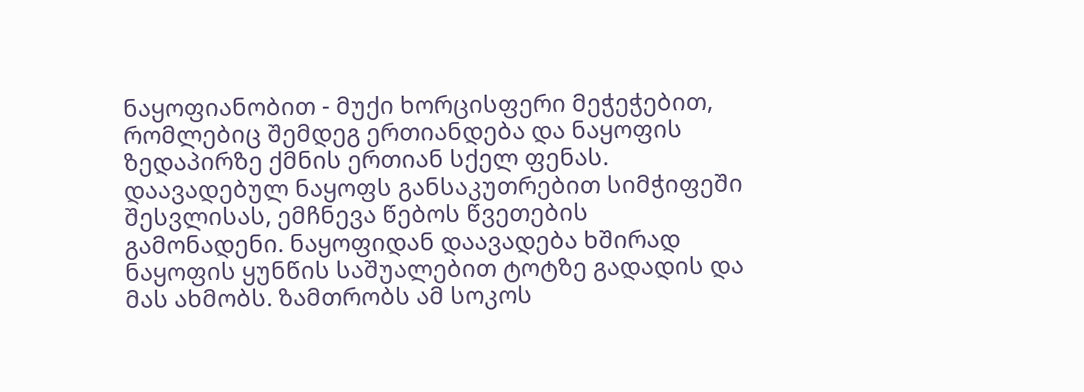ნაყოფიანობით - მუქი ხორცისფერი მეჭეჭებით, რომლებიც შემდეგ ერთიანდება და ნაყოფის ზედაპირზე ქმნის ერთიან სქელ ფენას. დაავადებულ ნაყოფს განსაკუთრებით სიმჭიფეში შესვლისას, ემჩნევა წებოს წვეთების გამონადენი. ნაყოფიდან დაავადება ხშირად ნაყოფის ყუნწის საშუალებით ტოტზე გადადის და მას ახმობს. ზამთრობს ამ სოკოს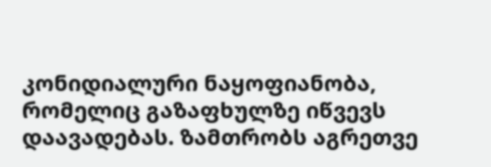კონიდიალური ნაყოფიანობა, რომელიც გაზაფხულზე იწვევს დაავადებას. ზამთრობს აგრეთვე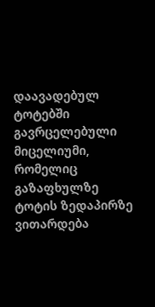დაავადებულ ტოტებში გავრცელებული მიცელიუმი, რომელიც გაზაფხულზე ტოტის ზედაპირზე ვითარდება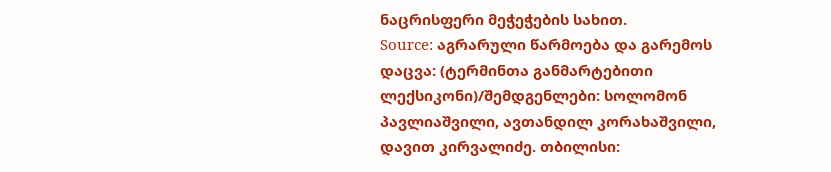ნაცრისფერი მეჭეჭების სახით.
Source: აგრარული წარმოება და გარემოს დაცვა: (ტერმინთა განმარტებითი ლექსიკონი)/შემდგენლები: სოლომონ პავლიაშვილი, ავთანდილ კორახაშვილი, დავით კირვალიძე. თბილისი: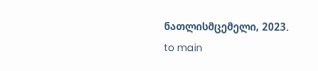ნათლისმცემელი, 2023.
to main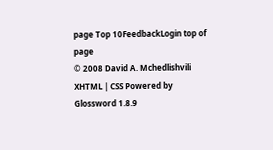page Top 10FeedbackLogin top of page
© 2008 David A. Mchedlishvili XHTML | CSS Powered by Glossword 1.8.9